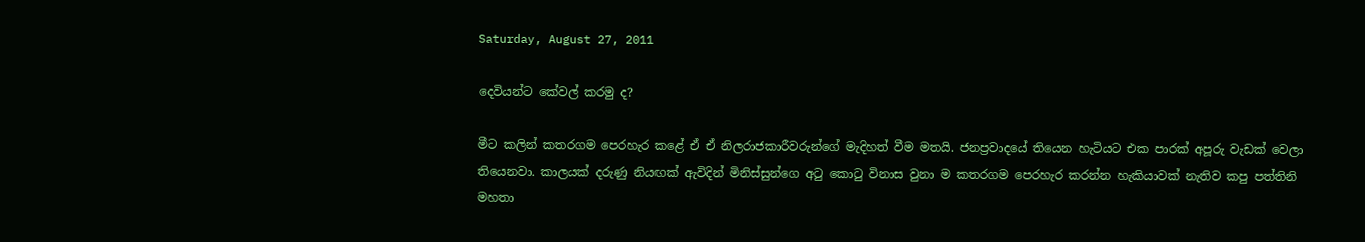Saturday, August 27, 2011

දෙවියන්ට කේවල් කරමු ද?

මීට කලින් කතරගම පෙරහැර කළේ ඒ ඒ නිලරාජකාරීවරුන්ගේ මැදිහත් වීම මතයි. ජනප්‍රවාදයේ තියෙන හැටියට එක පාරක් අපූරු වැඩක් වෙලා තියෙනවා. කාලයක් දරුණු නියඟක් ඇවිදින් මිනිස්සුන්ගෙ අටු කොටු විනාස වුනා ම කතරගම පෙ‍රහැර කරන්න හැකියාවක් නැතිව කපු පත්තිනි මහතා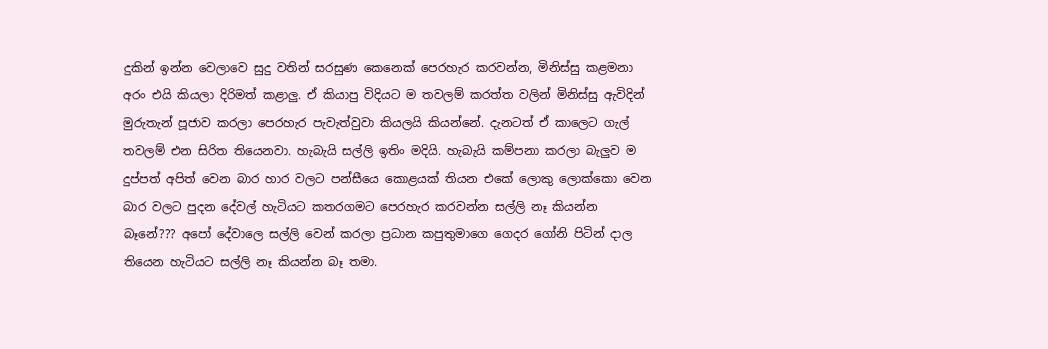දුකින් ඉන්න වෙලාවෙ සුදු වතින් සරසුණ කෙනෙක් පෙරහැර කරවන්න, මිනිස්සු කළමනා අරං එයි කියලා දිරිමත් කළාලු. ඒ කියාපු විදියට ම තවලම් කරත්ත වලින් මිනිස්සු ඇවිදින් මුරුතැන් පූජාව කරලා පෙරහැර පැවැත්වුවා කියලයි කියන්නේ. දැනටත් ඒ කාලෙට ගැල් තවලම් එන සිරිත තියෙනවා. හැබැයි සල්ලි ඉතිං මදියි. හැබැයි කම්පනා කරලා බැලුව ම දුප්පත් අපිත් වෙන බාර හාර වලට පන්සීයෙ කොළයක් තියන එකේ ලොකු ලොක්කො වෙන බාර වලට පුදන දේවල් හැටියට කතරගමට පෙරහැර කරවන්න සල්ලි නෑ කියන්න බෑනේ??? අපෝ දේවාලෙ සල්ලි වෙන් කරලා ප්‍රධාන කපුතුමාගෙ ගෙදර ගෝනි පිටින් දාල තියෙන හැටියට සල්ලි නෑ කියන්න බෑ තමා.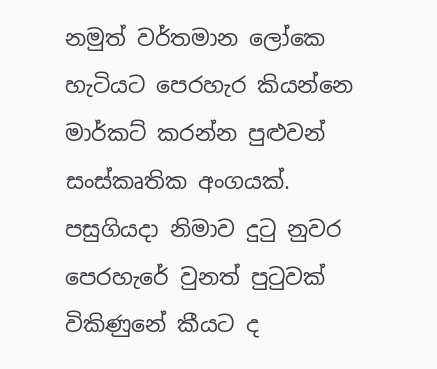නමුත් වර්තමාන ලෝකෙ හැටියට පෙරහැර කියන්නෙ මාර්කට් කරන්න පුළුවන් සංස්කෘතික අංගයක්. පසුගියදා නිමාව දුටු නුවර පෙරහැරේ වුනත් පුටුවක් විකිණුනේ කීයට ද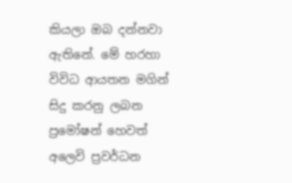කියලා ඔබ දන්නවා ඇතිනේ. මේ හරහා විවිධ ආයතන මගින් සිදු කරනු ලබන ප්‍රමෝෂන් හෙවත් අලෙවි ප්‍රවර්ධන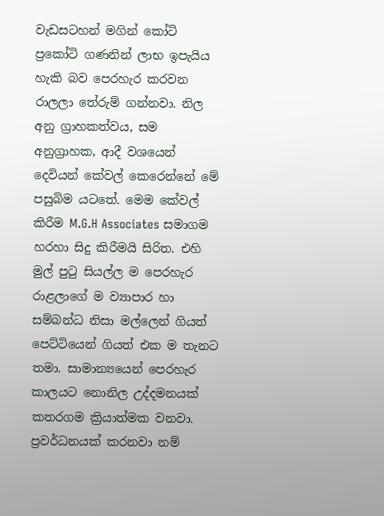වැඩසටහන් මගින් කෝටි ප්‍රකෝටි ගණනින් ලාභ ඉපැයිය හැකි බව පෙරහැර කරවන රාලලා තේරුම් ගන්නවා. නිල අනු ග්‍රාහකත්වය, සම අනුග්‍රාහක, ආදී වශයෙන් දෙවියන් කේවල් කෙරෙන්නේ මේ පසුබිම යටතේ. මෙම කේවල් කිරීම M.G.H Associates සමාගම හරහා සිදු කිරීමයි සිරිත. එහි මුල් පුටු සියල්ල ම පෙරහැර රාළලාගේ ම ව්‍යාපාර හා සම්බන්ධ නිසා මල්ලෙන් ගියත් පෙට්ටියෙන් ගියත් එක ම තැනට තමා. සාමාන්‍යයෙන් පෙරහැර කාලයට නොනිල උද්දමනයක් කතරගම ක්‍රියාත්මක වනවා. ප්‍රවර්ධනයක් කරනවා නම්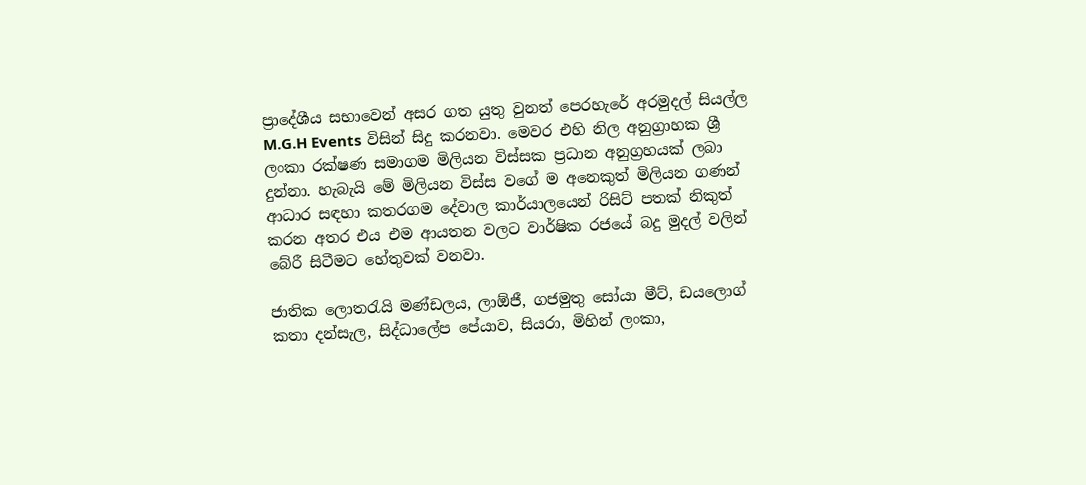ප්‍රාදේශීය සභාවෙන් අසර ගත යුතු වුනත් පෙ‍රහැරේ අරමුදල් සියල්ල M.G.H Events විසින් සිදු කරනවා. මෙවර එහි නිල අනුග්‍රාහක ශ්‍රී ලංකා රක්ෂණ සමාගම මිලියන විස්සක ප්‍රධාන අනුග්‍රහයක් ලබා දුන්නා. හැබැයි මේ මිලියන විස්ස ව‍ගේ ම අනෙකුත් මිලියන ගණන් ආධාර සඳහා කතරගම ‍දේවාල කාර්යා‍ලයෙන් රිසිට් පතක් නිකුත් කරන අතර එය එම ආයතන වලට වාර්ෂික රජයේ බදු මුදල් වලින් බේරී සිටීමට හේතුවක් වනවා.

ජාතික ලොතරැයි මණ්ඩලය, ලා‍ඕජී, ගජමුතු සෝයා මීට්, ඩයලොග් කතා දන්සැල, සිද්ධාලේප පේයාව, සියරා, මිහින් ලංකා,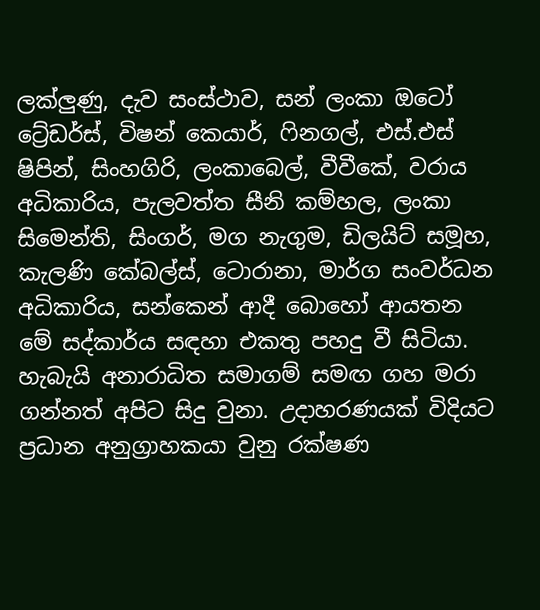ලක්ලුණු, දැව සංස්ථාව, සන් ලංකා ඔටෝ ට්‍රේඩර්ස්, විෂන් කෙයාර්, ෆිනගල්, එස්.එස් ෂිපින්, සිංහගිරි, ලංකාබෙල්, වීවීකේ, වරාය අධිකාරිය, පැලවත්ත සීනි කම්හල, ලංකා සිමෙන්ති, සිංගර්, මග නැගුම, ඩිලයිට් සමූහ, කැලණි කේබල්ස්, ටො‍රානා, මාර්ග සංවර්ධන අධිකාරිය, සන්කෙන් ආදී බොහෝ ආයතන මේ සද්කාර්ය සඳහා එකතු පහදු වී සිටියා. හැබැයි අනාරාධිත සමාගම් සමඟ ගහ මරා ගන්නත් අපිට සිදු වුනා. උදාහරණයක් විදියට ප්‍රධාන අනුග්‍රාහකයා වුනු රක්ෂණ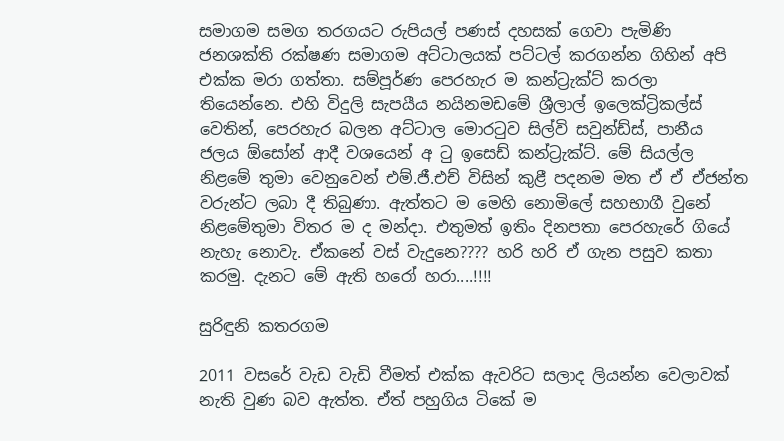සමාගම සමග තරගයට රුපියල් පණස් දහසක් ගෙවා පැමිණි ජනශක්ති රක්ෂණ සමාගම අට්ටාලයක් පට්ටල් කරගන්න ගිහින් අපි එක්ක මරා ගත්තා. සම්පූර්ණ පෙරහැර ම කන්ට්‍රැක්ට් කරලා තියෙන්නෙ. එහි විදුලි සැපයීය නයිනමඩමේ ශ්‍රීලාල් ඉලෙක්ට්‍රිකල්ස් වෙතින්, පෙරහැර බලන අට්ටාල මොරටුව සිල්වි සවුන්ඩ්ස්, පානීය ජලය ඕසෝන් ආදී වශයෙන් අ ටු ඉසෙඩ් කන්ට්‍රැක්ට්. මේ සියල්ල නිළමේ තුමා වෙනුවෙන් එම්.ජී.එච් විසින් කුළී පදනම මත ඒ ඒ ඒජන්ත වරුන්ට ලබා දී තිබුණා. ඇත්තට ම මෙහි නොමිලේ සහභාගී වුනේ නිළමේතුමා විතර ම ද මන්දා. එතුමත් ඉතිං දිනපතා පෙරහැරේ ගියේ නැහැ නොවැ. ඒකනේ වස් වැදුනෙ???? හරි හරි ඒ ගැන පසුව කතා කරමු. දැනට මේ ඇති හරෝ හරා....!!!!

සුරිඳුනි කතරගම

2011 වසරේ වැඩ වැඩි වීමත් එක්ක ඇවරිට සලාද ලියන්න වෙලාවක් නැති වුණ බව ඇත්ත. ඒත් පහුගිය ටිකේ ම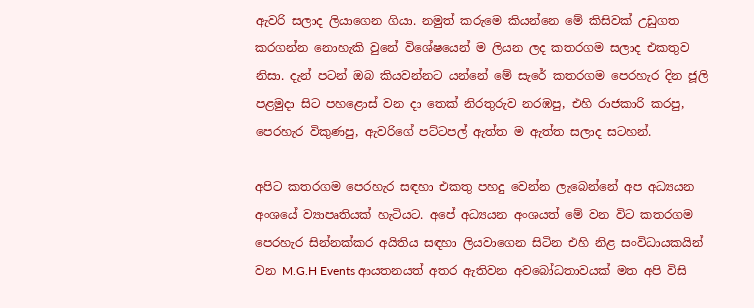ඇවරි සලාද ලියාගෙන ගියා. නමුත් කරුමෙ කියන්නෙ මේ කිසිවක් උඩුගත කරගන්න නොහැකි වුනේ විශේෂයෙන් ම ලියන ලද කතරගම සලාද එකතුව නිසා. දැන් පටන් ඔබ කියවන්නට යන්නේ මේ සැරේ කතරගම පෙරහැර දින ජූලි පළමුදා සිට පහළොස් වන දා තෙක් නිරතුරුව නරඹපු, එහි රාජකාරි කරපු, පෙරහැර විකුණපු, ඇවරිගේ පට්ටපල් ඇත්ත ම ඇත්ත සලාද සටහන්.

අපිට කතරගම පෙරහැර සඳහා එකතු පහදු වෙන්න ලැබෙන්නේ අප අධ්‍යයන අංශයේ ව්‍යාපෘතියක් හැටියට. අපේ අධ්‍යයන අංශයත් මේ වන විට කතරගම පෙරහැර සින්නක්කර අයිතිය සඳහා ලියවාගෙන සිටින එහි නිළ සංවිධායකයින් වන M.G.H Events ආයතනයත් අතර ඇතිවන අවබෝධතාවයක් මත අපි විසි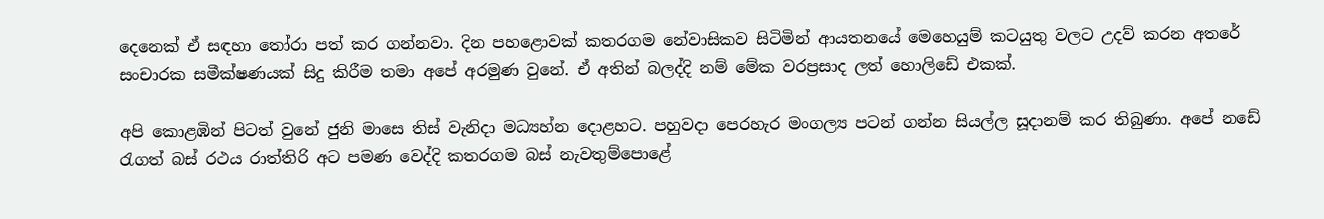දෙනෙක් ඒ සඳහා තෝරා පත් කර ගන්නවා. දින පහළොවක් කතරගම නේවාසිකව සිටිමින් ආයතනයේ මෙහෙයුම් කටයුතු වලට උදව් කරන අතරේ සංචාරක සමීක්ෂණයක් සිදු කිරීම තමා අපේ අරමුණ වුනේ. ඒ අතින් බලද්දි නම් මේක වරප්‍රසාද ලත් හොලිඩේ එකක්.

අපි කොළඹින් පිටත් වුනේ ජුනි මාසෙ තිස් වැනිදා මධ්‍යහ්න දොළහට. පහුවදා පෙරහැර මංගල්‍ය පටන් ගන්න සියල්ල සූදානම් කර තිබුණා. අපේ නඩේ රැගත් බස් රථය රාත්තිරි අට පමණ වෙද්දි කතරගම බස් නැවතුම්‍පොළේ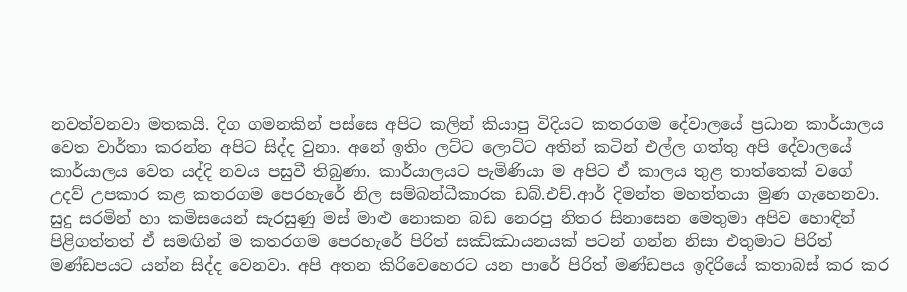නවත්වනවා මතකයි. දිග ගමනකින් පස්සෙ අපිට කලින් කියාපු විදියට කතරගම දේවාලයේ ප්‍රධාන කාර්යාලය වෙත වාර්තා කරන්න අපිට සිද්ද වුනා. අනේ ඉතිං ලට්ට ලොට්ට අතින් කටින් එල්ල ගත්තු අපි දේවාලයේ කාර්යාලය වෙත යද්දි නවය පසුවී තිබුණා. කාර්යාලයට පැමිණියා ම අපිට ඒ කාලය තුළ තාත්තෙක් වගේ උදව් උපකාර කළ කතරගම පෙරහැරේ නිල සම්බන්ධීකාරක ඩබ්.එච්.ආර් දිමන්ත මහත්තයා මුණ ගැහෙනවා. සුදු සරමින් හා කමිසයෙන් සැරසුණු මස් මාළු නොකන බඩ නෙරපු නිතර සිනාසෙන මෙතුමා අපිව හොඳින් පිළිගත්තත් ඒ සමඟින් ම කතරගම පෙරහැරේ පිරිත් සඣ්ඣායනයක් පටන් ගන්න නිසා එතුමාට පිරිත් මණ්ඩපයට යන්න සිද්ද වෙනවා. අපි අතන කිරිවෙහෙරට යන පාරේ පිරිත් මණ්ඩප‍ය ඉදිරියේ කතාබස් කර කර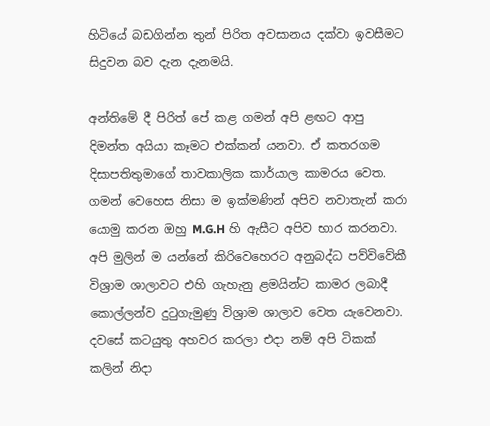හිටියේ බඩගින්න තුන් පිරිත අවසානය දක්වා ඉවසීමට සිදුවන බව දැන දැනමයි.

අන්තිමේ දී පිරිත් පේ කළ ගමන් අපි ළඟට ආපු දිමන්ත අයියා කෑමට එක්කන් යනවා. ඒ කතරගම දිසාපතිතුමාගේ තාවකාලික කාර්යාල කාමරය වෙත. ගමන් වෙහෙස නිසා ම ඉක්මණින් අපිව නවාතැන් කරා යොමු කරන ඔහු M.G.H හි ඇසීට අපිව භාර කරනවා. අපි මුලින් ම යන්නේ කිරිවෙහෙරට අනුබද්ධ පව්විවේකී විශ්‍රාම ශාලාවට එහි ගැහැනු ළමයින්ට කාමර ලබාදී කොල්ලන්ව දුටුගැමුණු විශ්‍රාම ශාලාව වෙත යැවෙනවා. දවසේ කටයුතු අහවර කරලා එදා නම් අපි ටිකක් කලින් නිදා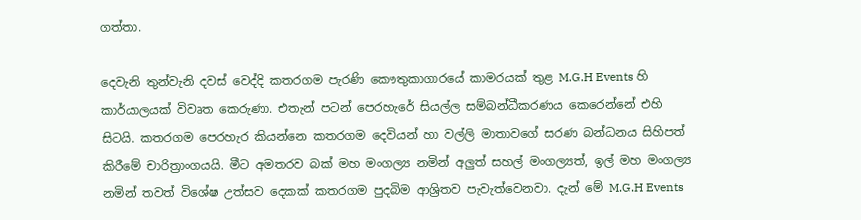ගත්තා.

දෙවැනි තුන්වැනි දවස් වෙද්දි කතරගම පැරණි කෞතුකාගාරයේ කාමරයක් තුළ M.G.H Events හි කාර්යාලයක් විවෘත කෙරුණා. එතැන් පටන් පෙරහැරේ සියල්ල සම්බන්ධීකරණය කෙරෙන්නේ එහි සිටයි. කතරගම පෙරහැර කියන්නෙ කතරගම දෙවියන් හා වල්ලි මාතාවගේ සරණ බන්ධනය සිහිපත් කිරීමේ චාරිත්‍රාංගයයි. මීට අමතරව බක් මහ මංගල්‍ය නමින් අලුත් සහල් මංගල්‍යත්, ඉල් මහ මංගල්‍ය නමින් තවත් විශේෂ උත්සව දෙකක් කතරගම පුදබිම ආශ්‍රිතව පැවැත්වෙනවා. දැන් මේ M.G.H Events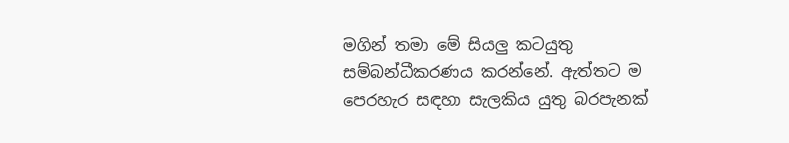මගින් තමා මේ සියලු කටයුතු සම්බන්ධීකරණය කරන්නේ. ඇත්තට ම පෙරහැර සඳහා සැලකිය යුතු බරපැනක්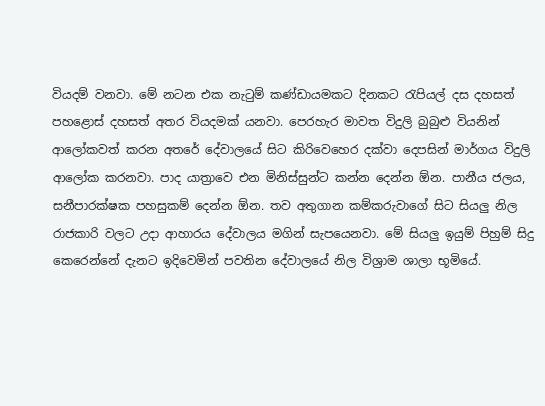වියදම් වනවා. මේ නටන එක නැටුම් කණ්ඩායමකට දිනකට රැපියල් දස දහසත් පහළොස් දහසත් අතර වියදමක් යනවා. පෙරහැර මාවත විදුලි බුබුළු වියනින් ආලෝකවත් කරන අ‍තරේ දේවාලයේ සිට කිරිවෙහෙර දක්වා දෙපසින් මාර්ගය විදුලි ආලෝක කරනවා. පාද යාත්‍රාවෙ එන මිනිස්සුන්ට කන්න දෙන්න ඕන. පානීය ජලය, සනීපාරක්ෂක පහසුකම් දෙන්න ඕන. තව අතුගාන කම්කරුවාගේ සිට සියලු නිල රාජකාරි වලට උදා ආහාරය දේවාලය මගින් සැපයෙනවා. මේ සියලු ඉයුම් පිහුම් සිදු කෙරෙන්නේ දැනට ඉදිවෙමින් පවතින දේවාලයේ නිල විශ්‍රාම ශාලා භූමියේ.